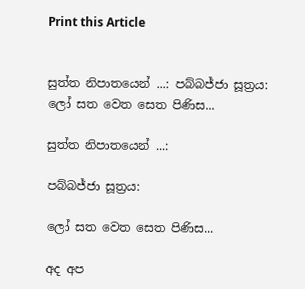Print this Article


සුත්ත නිපාතයෙන් ...: පබ්බජ්ජා සූත්‍රය: ලෝ සත වෙත සෙත පිණිස...

සුත්ත නිපාතයෙන් ...:

පබ්බජ්ජා සූත්‍රය:

ලෝ සත වෙත සෙත පිණිස...

අද අප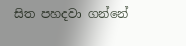සිත පහදවා ගන්නේ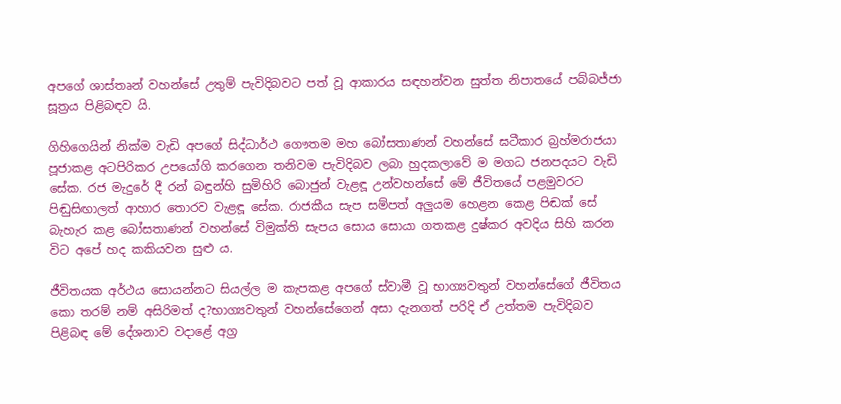අපගේ ශාස්තෘන් වහන්සේ උතුම් පැවිදිබවට පත් වූ ආකාරය සඳහන්වන සුත්ත නිපාතයේ පබ්බජ්ජා සූත්‍රය පිළිබඳව යි.

ගිහිගෙයින් නික්ම වැඩි අපගේ සිද්ධාර්ථ ගෞතම මහ බෝසතාණන් වහන්සේ ඝටීකාර බ්‍රහ්මරාජයා පූජාකළ අටපිරිකර උපයෝගි කරගෙන තනිවම පැවිදිබව ලබා හුදකලාවේ ම මගධ ජනපදයට වැඩි සේක. රජ මැදුරේ දී රන් බඳුන්හි සුමිහිරි බොජුන් වැළඳූ උන්වහන්සේ මේ ජීවිතයේ පළමුවරට පිඬුසිඟාලත් ආහාර තොරව වැළඳූ සේක. රාජකීය සැප සම්පත් අලුයම හෙළන කෙළ පිඬක් සේ බැහැර කළ බෝසතාණන් වහන්සේ විමුක්ති සැපය සොය සොයා ගතකළ දුෂ්කර අවදිය සිහි කරන විට අපේ හද කකියවන සුළු ය.

ජීවිතයක අර්ථය සොයන්නට සියල්ල ම කැපකළ අපගේ ස්වාමී වූ භාග්‍යවතුන් වහන්සේගේ ජීවිතය කො තරම් නම් අසිරිමත් ද?භාග්‍යවතුන් වහන්සේගෙන් අසා දැනගත් පරිදි ඒ උත්තම පැවිදිබව පිළිබඳ මේ දේශනාව වදාළේ අග්‍ර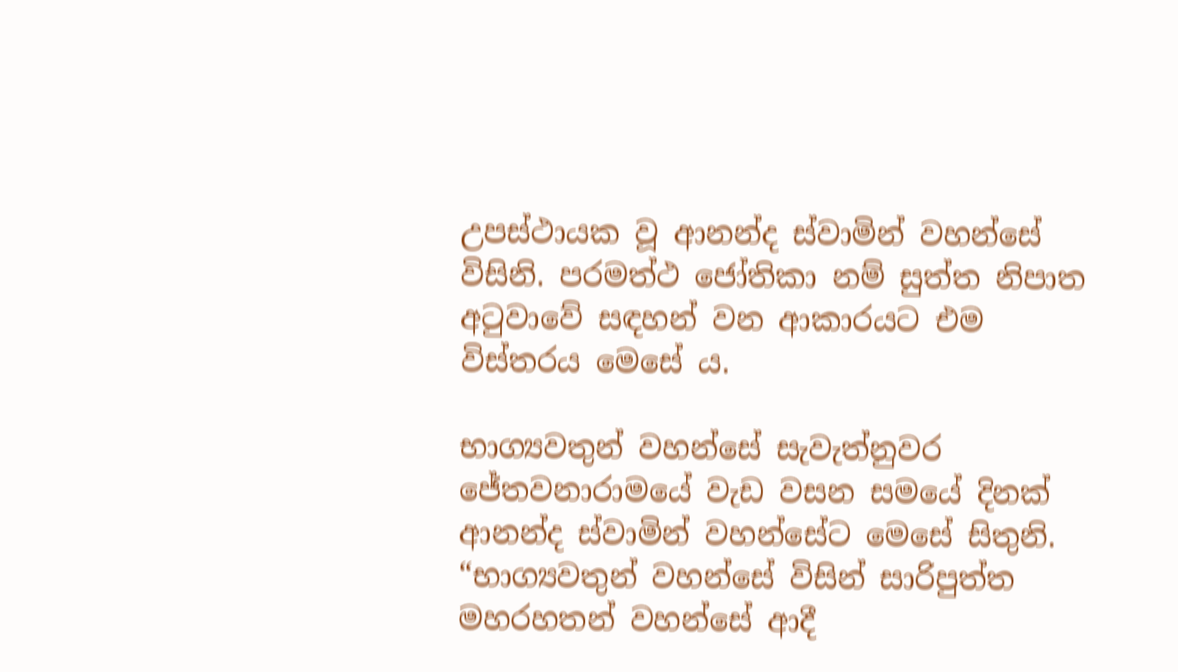උපස්ථායක වූ ආනන්ද ස්වාමින් වහන්සේ විසිනි. පරමත්ථ ජෝතිකා නම් සුත්ත නිපාත අටුවාවේ සඳහන් වන ආකාරයට එම විස්තරය මෙසේ ය.

භාග්‍යවතුන් වහන්සේ සැවැත්නුවර ජේතවනාරාමයේ වැඩ වසන සමයේ දිනක් ආනන්ද ස්වාමින් වහන්සේට මෙසේ සිතුනි. “භාග්‍යවතුන් වහන්සේ විසින් සාරිපුත්ත මහරහතන් වහන්සේ ආදී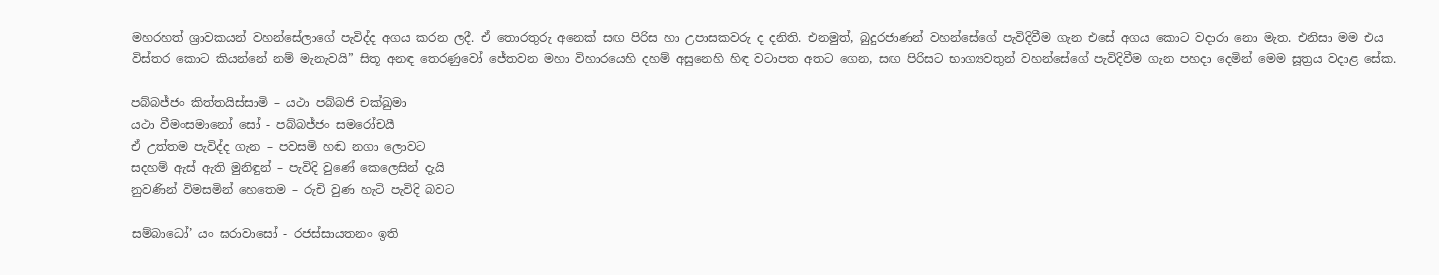මහරහත් ශ්‍රාවකයන් වහන්සේලාගේ පැවිද්ද අගය කරන ලදී. ඒ තොරතුරු අනෙක් සඟ පිරිස හා උපාසකවරු ද දනිති. එනමුත්, බුදුරජාණන් වහන්සේගේ පැවිදිවීම ගැන එසේ අගය කොට වදාරා නො මැත. එනිසා මම එය විස්තර කොට කියන්නේ නම් මැනැවයි” සිතූ අනඳ තෙරණුවෝ ජේතවන මහා විහාරයෙහි දහම් අසුනෙහි හිඳ වටාපත අතට ගෙන, සඟ පිරිසට භාග්‍යවතුන් වහන්සේගේ පැවිදිවීම ගැන පහදා දෙමින් මෙම සූත්‍රය වදාළ සේක.

පබ්බජ්ජං කිත්තයිස්සාමි – යථා පබ්බජි චක්ඛුමා
යථා වීමංසමානෝ සෝ - පබ්බජ්ජං සමරෝචයී
ඒ උත්තම පැවිද්ද ගැන – පවසමි හඬ නගා ලොවට
සදහම් ඇස් ඇති මුනිඳුන් – පැවිදි වුණේ කෙලෙසින් දැයි
නුවණින් විමසමින් හෙතෙම – රුචි වුණ හැටි පැවිදි බවට

සම්බාධෝ’ යං ඝරාවාසෝ - රජස්සායතනං ඉති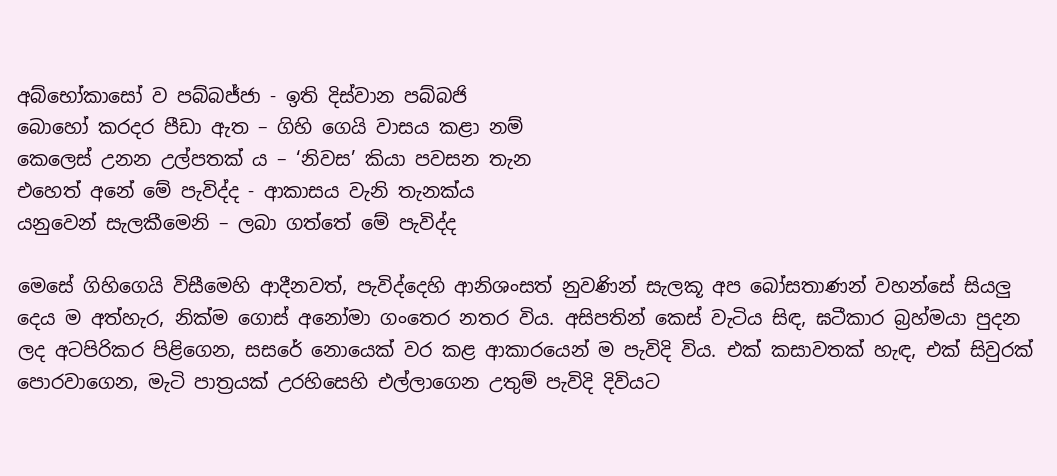අබ්භෝකාසෝ ව පබ්බජ්ජා - ඉති දිස්වාන පබ්බජි
බොහෝ කරදර පීඩා ඇත – ගිහි ගෙයි වාසය කළා නම්
කෙලෙස් උනන උල්පතක් ය – ‘නිවස’ කියා පවසන තැන
එහෙත් අනේ මේ පැවිද්ද - ආකාසය වැනි තැනක්ය
යනුවෙන් සැලකීමෙනි – ලබා ගත්තේ මේ පැවිද්ද

මෙසේ ගිහිගෙයි විසීමෙහි ආදීනවත්, පැවිද්දෙහි ආනිශංසත් නුවණින් සැලකූ අප බෝසතාණන් වහන්සේ සියලු දෙය ම අත්හැර, නික්ම ගොස් අනෝමා ගංතෙර නතර විය. අසිපතින් කෙස් වැටිය සිඳ, ඝටීකාර බ්‍රහ්මයා පුදන ලද අටපිරිකර පිළිගෙන, සසරේ නොයෙක් වර කළ ආකාරයෙන් ම පැවිදි විය. එක් කසාවතක් හැඳ, එක් සිවුරක් පොරවාගෙන, මැටි පාත්‍රයක් උරහිසෙහි එල්ලාගෙන උතුම් පැවිදි දිවියට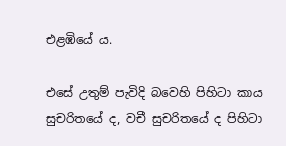එළඹියේ ය.

එසේ උතුම් පැවිදි බවෙහි පිහිටා කාය සුචරිතයේ ද, වචී සුචරිතයේ ද පිහිටා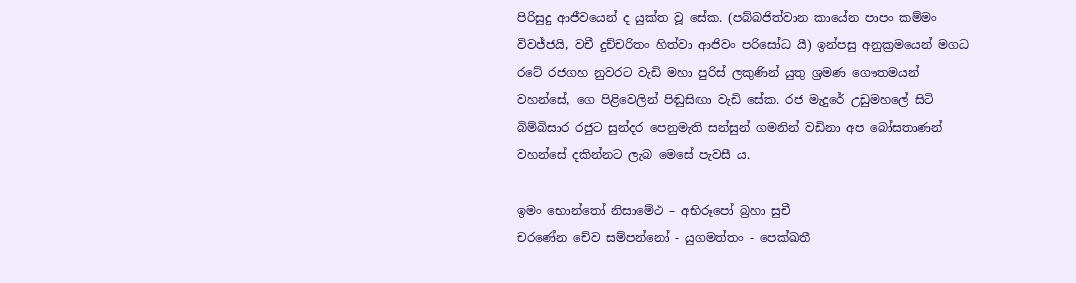පිරිසුදු ආජීවයෙන් ද යුක්ත වූ සේක. (පබ්බජිත්වාන කායේන පාපං කම්මං විවජ්ජයි, වචී දුච්චරිතං හිත්වා ආජිවං පරිසෝධ යී) ඉන්පසු අනුක්‍රමයෙන් මගධ රටේ රජගහ නුවරට වැඩි මහා පුරිස් ලකුණින් යුතු ශ්‍රමණ ගෞතමයන් වහන්සේ, ගෙ පිළිවෙලින් පිඬුසිඟා වැඩි සේක. රජ මැදුරේ උඩුමහලේ සිටි බිම්බිසාර රජුට සුන්දර පෙනුමැති සන්සුන් ගමනින් වඩිනා අප බෝසතාණන් වහන්සේ දකින්නට ලැබ මෙසේ පැවසී ය.

ඉමං භොන්තෝ නිසාමේථ – අභිරූපෝ බ්‍රහා සුචී
චරණේන චේව සම්පන්නෝ - යුගමත්තං - පෙක්ඛතී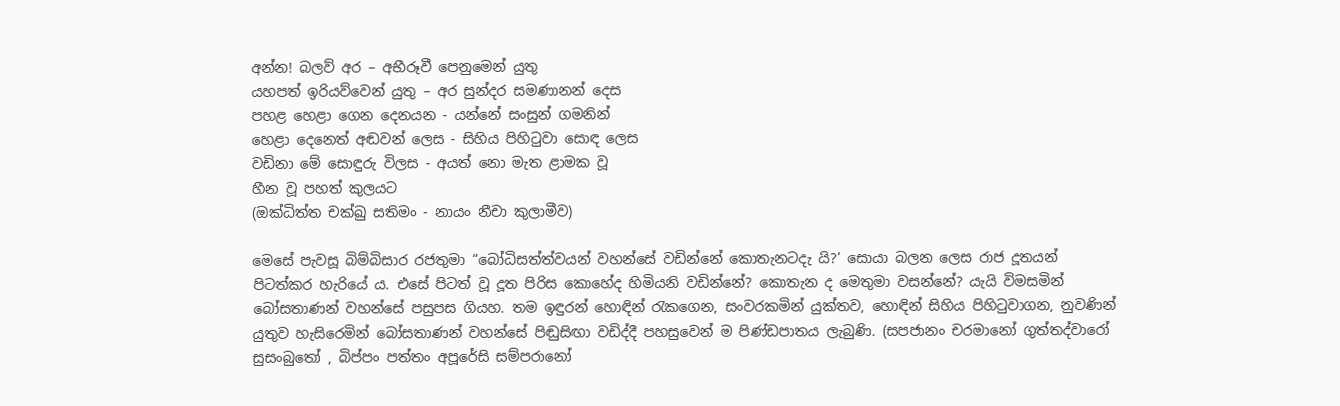අන්න! බලව් අර – අභීරූවී පෙනුමෙන් යුතු
යහපත් ඉරියව්වෙන් යුතු – අර සුන්දර සමණානන් දෙස
පහළ හෙළා ගෙන දෙනයන - යන්නේ සංසුන් ගමනින්
හෙළා දෙනෙත් අඬවන් ලෙස - සිහිය පිහිටුවා සොඳ ලෙස
වඩිනා මේ සොඳුරු විලස - අයත් නො මැත ළාමක වූ
හීන වූ පහත් කුලයට
(ඔක්ධිත්ත චක්ඛු සතිමං - නායං නීචා කුලාමීව)

මෙසේ පැවසූ බිම්බිසාර රජතුමා “බෝධිසත්ත්වයන් වහන්සේ වඩින්නේ කොතැනටදැ යි?’ සොයා බලන ලෙස රාජ දූතයන් පිටත්කර හැරියේ ය. එසේ පිටත් වූ දූත පිරිස කොහේද හිමියනි වඩින්නේ? කොතැන ද මෙතුමා වසන්නේ? යැයි විමසමින් බෝසතාණන් වහන්සේ පසුපස ගියහ. තම ඉඳුරන් හොඳින් රැකගෙන, සංවරකමින් යුක්තව, හොඳින් සිහිය පිහිටුවාගන, නුවණින් යුතුව හැසිරෙමින් බෝසතාණන් වහන්සේ පිඬුසිඟා වඩිද්දී පහසුවෙන් ම පිණ්ඩපාතය ලැබුණි. (සපජානං චරමානෝ ගුත්තද්වාරෝ සුසංබුතෝ , බිප්පං පත්තං අපූරේසි සම්පරානෝ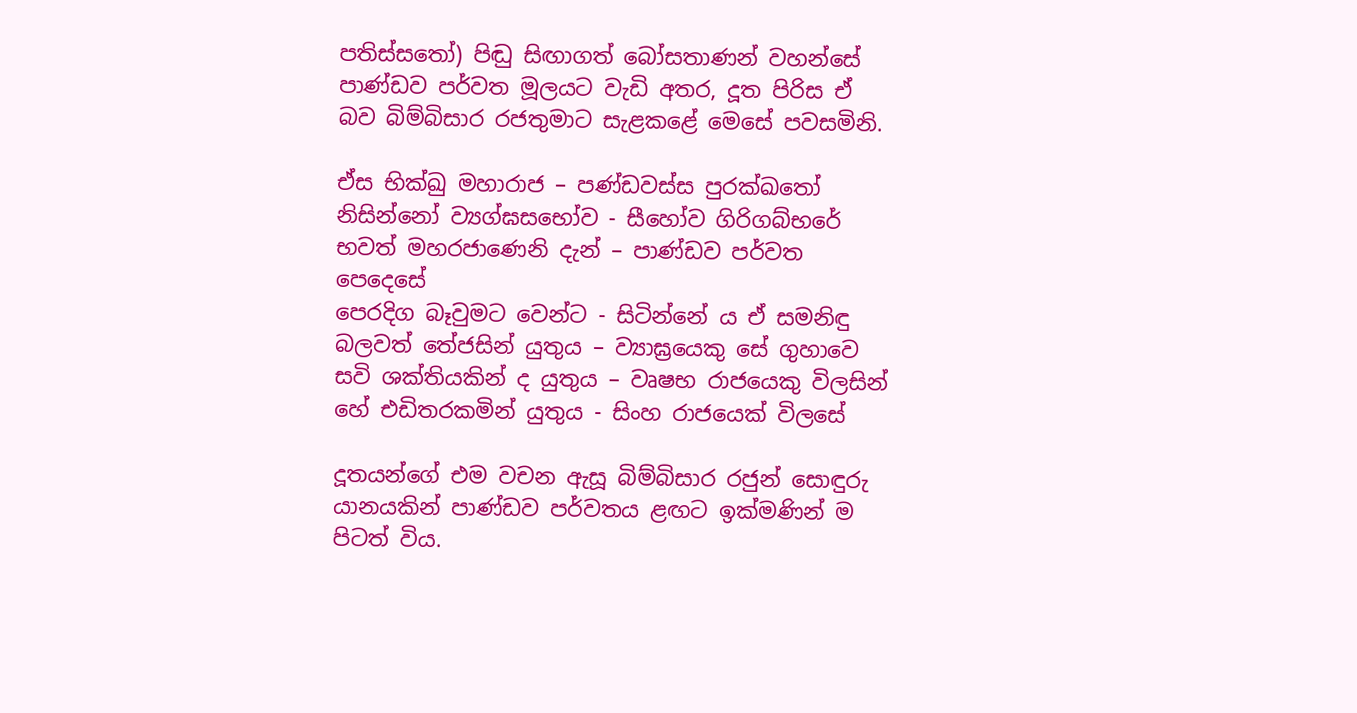පතිස්සතෝ) පිඬු සිඟාගත් බෝසතාණන් වහන්සේ පාණ්ඩව පර්වත මූලයට වැඩි අතර, දූත පිරිස ඒ බව බිම්බිසාර රජතුමාට සැළකළේ මෙසේ පවසමිනි.

ඒස භික්ඛු මහාරාජ – පණ්ඩවස්ස පුරක්ඛතෝ
නිසින්නෝ ව්‍යග්ඝසභෝව - සීහෝව ගිරිගබ්භරේ
භවත් මහරජාණෙනි දැන් – පාණ්ඩව පර්වත පෙදෙසේ
පෙරදිග බෑවුමට වෙන්ට - සිටින්නේ ය ඒ සමනිඳු
බලවත් තේජසින් යුතුය – ව්‍යාඝ්‍රයෙකු සේ ගුහාවෙ
සවි ශක්තියකින් ද යුතුය – වෘෂභ රාජයෙකු විලසින්
හේ එඩිතරකමින් යුතුය - සිංහ රාජයෙක් විලසේ

දූතයන්ගේ එම වචන ඇසූ බිම්බිසාර රජුන් සොඳුරු යානයකින් පාණ්ඩව පර්වතය ළඟට ඉක්මණින් ම පිටත් විය.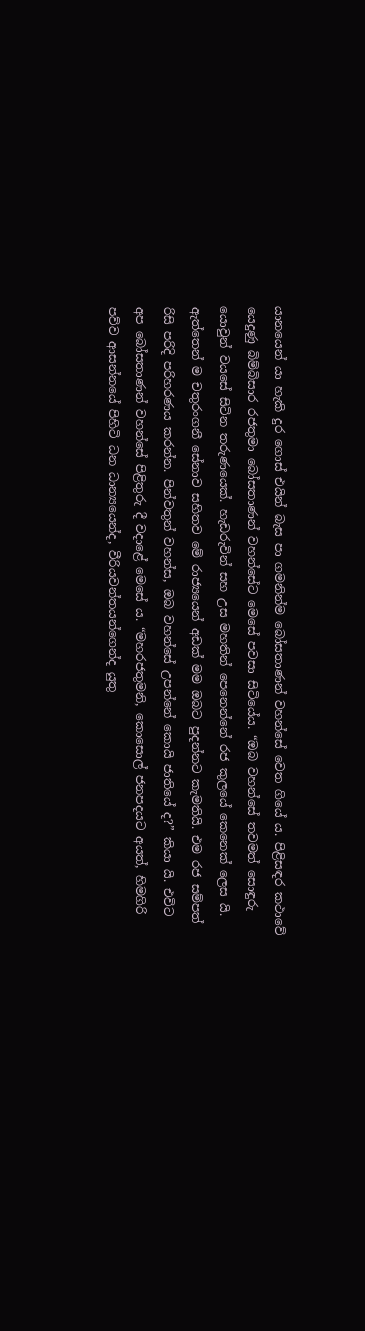යානයෙන් යා හැකි දුර ගොස් එයින් බැස පා ගමනින්ම බෝසතාණන් වහන්සේ වෙත ගියේ ය. පිළිසඳර කථාවේ යෙදුණු බිම්බිසාර රජතුමා බෝසතාණන් වහන්සේට මෙසේ පවසා සිටියේය. “ඔබ වහන්සේ තවමත් සොඳුරු යොවුන් වයසේ සිටින තරුණයෙක්. හැඩරුවින් සහ උස මහතින් පෙනෙන්නේ රජ කුලයේ කෙනෙක් ලෙස යි. ඇත්තෙන් ම චතුරංගනී සේනාව සහිතව මේ රාජ්‍යයෙන් අඩක් මම ඔබට පුදන්නට කැමතියි. එම රජ සම්පත් රිසි පරිදි පරිහරණය කරන්න. පින්වතුන් වහන්ස, ඔබ වහන්සේ උපන්නේ කොයි ජාතියේ ද?” කියා යි. එවිට අප බෝසතාණන් වහන්සේ පිළිතුරු දී වදාළේ මෙසේ ය. “මහරජතුමනි, කොසොල් ජනපදයට අයත්, හිමගිරි පව්ව ආසන්නයේ පිහිටි ධන ධාන්‍යයෙන්ද, වීරියවන්තයන්ගෙන්ද යුතු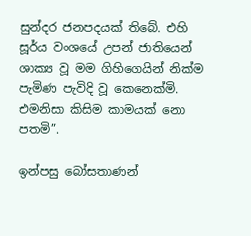සුන්දර ජනපදයක් තිබේ. එහි සූර්ය වංශයේ උපන් ජාතියෙන් ශාක්‍ය වූ මම ගිහිගෙයින් නික්ම පැමිණ පැවිදි වූ කෙනෙක්මි. එමනිසා කිසිම කාමයක් නො පතමි”.

ඉන්පසු බෝසතාණන්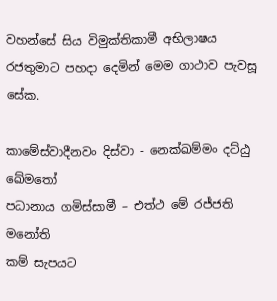වහන්සේ සිය විමුක්තිකාමී අභිලාෂය රජතුමාට පහදා දෙමින් මෙම ගාථාව පැවසූ සේක.

කාමේස්වාදීනවං දිස්වා - නෙක්ඛම්මං දට්ඨු ඛේමතෝ
පධානාය ගමිස්සාමී – එත්ථ මේ රජ්ජති මනෝති
කම් සැපයට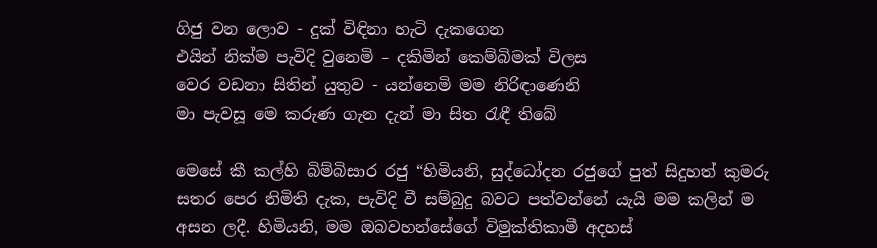ගිජු වන ලොව - දුක් විඳිනා හැටි දැකගෙන
එයින් නික්ම පැවිදි වුනෙමි – දකිමින් කෙම්බිමක් විලස
වෙර වඩනා සිතින් යුතුව - යන්නෙමි මම නිරිඳාණෙනි
මා පැවසූ මෙ කරුණ ගැන දැන් මා සිත රැඳී තිබේ

මෙසේ කී කල්හි බිම්බිසාර රජු “හිමියනි, සුද්ධෝදන රජුගේ පුත් සිදුහත් කුමරු සතර පෙර නිමිති දැක, පැවිදි වී සම්බුදු බවට පත්වන්නේ යැයි මම කලින් ම අසන ලදී. හිමියනි, මම ඔබවහන්සේගේ විමුක්තිකාමී අදහස්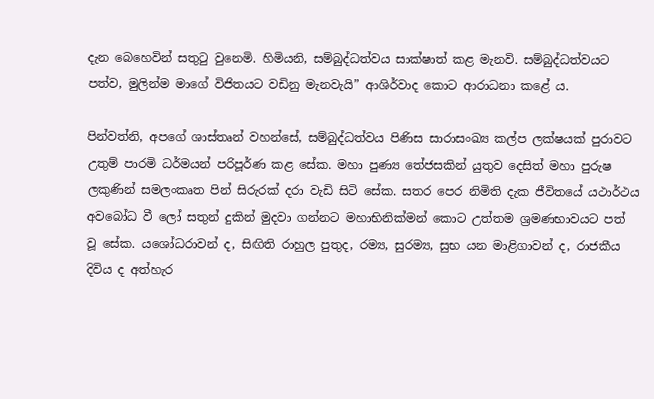දැන බෙහෙවින් සතුටු වුනෙමි. හිමියනි, සම්බුද්ධත්වය සාක්ෂාත් කළ මැනවි. සම්බුද්ධත්වයට පත්ව, මුලින්ම මාගේ විජිතයට වඩිනු මැනවැයි” ආශිර්වාද කොට ආරාධනා කළේ ය.

පින්වත්නි, අපගේ ශාස්තෘන් වහන්සේ, සම්බුද්ධත්වය පිණිස සාරාසංඛ්‍ය කල්ප ලක්ෂයක් පුරාවට උතුම් පාරමි ධර්මයන් පරිපූර්ණ කළ සේක. මහා පුණ්‍ය තේජසකින් යුතුව දෙසිත් මහා පුරුෂ ලකුණින් සමලංකෘත පින් සිරුරක් දරා වැඩි සිටි සේක. සතර පෙර නිමිති දැක ජීවිතයේ යථාර්ථය අවබෝධ වී ලෝ සතුන් දුකින් මුදවා ගන්නට මහාභිනික්මන් කොට උත්තම ශ්‍රමණභාවයට පත් වූ සේක. යශෝධරාවන් ද, සිඟිති රාහුල පුතුද, රම්‍ය, සුරම්‍ය, සුභ යන මාළිගාවන් ද, රාජකීය දිවිය ද අත්හැර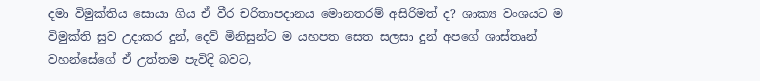දමා විමුක්තිය සොයා ගිය ඒ වීර චරිතාපදානය මොනතරම් අසිරිමත් ද? ශාක්‍ය වංශයට ම විමුක්ති සුව උදාකර දුන්, දෙව් මිනිසුන්ට ම යහපත සෙත සලසා දුන් අපගේ ශාස්තෘන් වහන්සේගේ ඒ උත්තම පැවිදි බවට,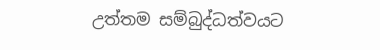උත්තම සම්බුද්ධත්වයට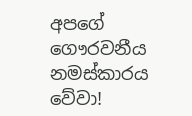අපගේ ගෞරවනීය නමස්කාරය වේවා!